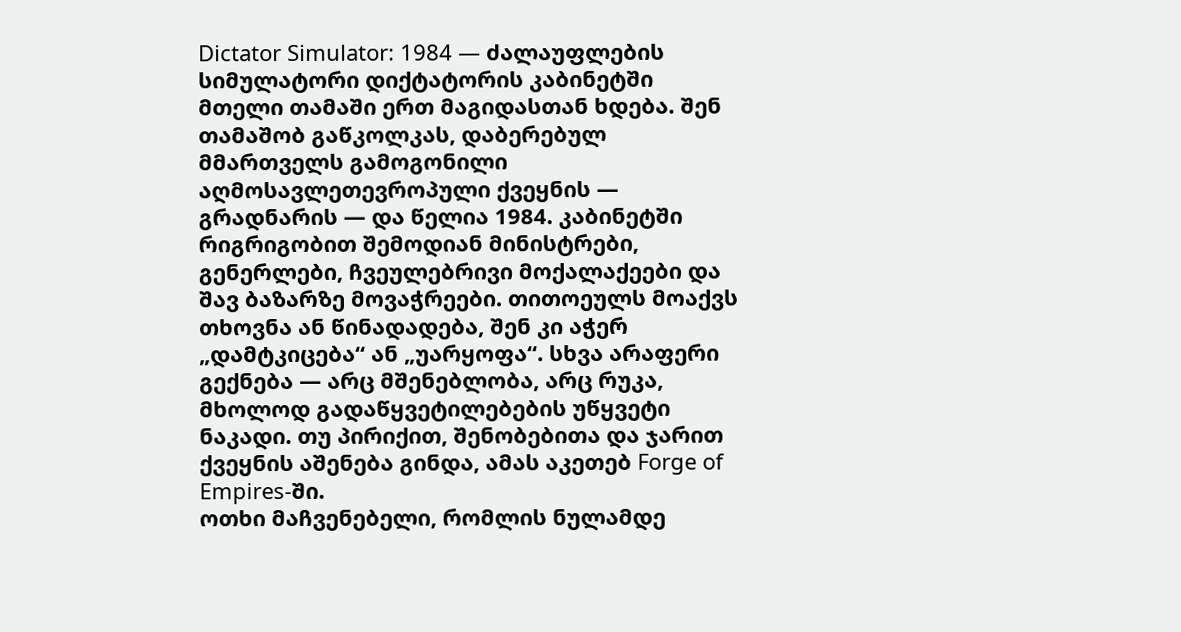Dictator Simulator: 1984 — ძალაუფლების სიმულატორი დიქტატორის კაბინეტში
მთელი თამაში ერთ მაგიდასთან ხდება. შენ თამაშობ გაწკოლკას, დაბერებულ მმართველს გამოგონილი აღმოსავლეთევროპული ქვეყნის — გრადნარის — და წელია 1984. კაბინეტში რიგრიგობით შემოდიან მინისტრები, გენერლები, ჩვეულებრივი მოქალაქეები და შავ ბაზარზე მოვაჭრეები. თითოეულს მოაქვს თხოვნა ან წინადადება, შენ კი აჭერ „დამტკიცება“ ან „უარყოფა“. სხვა არაფერი გექნება — არც მშენებლობა, არც რუკა, მხოლოდ გადაწყვეტილებების უწყვეტი ნაკადი. თუ პირიქით, შენობებითა და ჯარით ქვეყნის აშენება გინდა, ამას აკეთებ Forge of Empires-ში.
ოთხი მაჩვენებელი, რომლის ნულამდე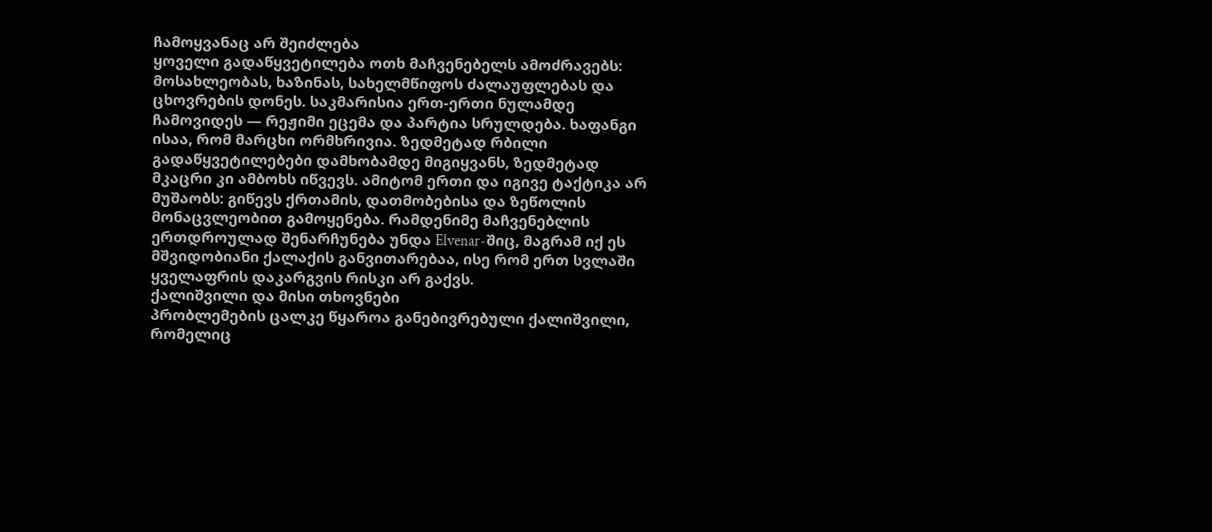ჩამოყვანაც არ შეიძლება
ყოველი გადაწყვეტილება ოთხ მაჩვენებელს ამოძრავებს: მოსახლეობას, ხაზინას, სახელმწიფოს ძალაუფლებას და ცხოვრების დონეს. საკმარისია ერთ-ერთი ნულამდე ჩამოვიდეს — რეჟიმი ეცემა და პარტია სრულდება. ხაფანგი ისაა, რომ მარცხი ორმხრივია. ზედმეტად რბილი გადაწყვეტილებები დამხობამდე მიგიყვანს, ზედმეტად მკაცრი კი ამბოხს იწვევს. ამიტომ ერთი და იგივე ტაქტიკა არ მუშაობს: გიწევს ქრთამის, დათმობებისა და ზეწოლის მონაცვლეობით გამოყენება. რამდენიმე მაჩვენებლის ერთდროულად შენარჩუნება უნდა Elvenar-შიც, მაგრამ იქ ეს მშვიდობიანი ქალაქის განვითარებაა, ისე რომ ერთ სვლაში ყველაფრის დაკარგვის რისკი არ გაქვს.
ქალიშვილი და მისი თხოვნები
პრობლემების ცალკე წყაროა განებივრებული ქალიშვილი, რომელიც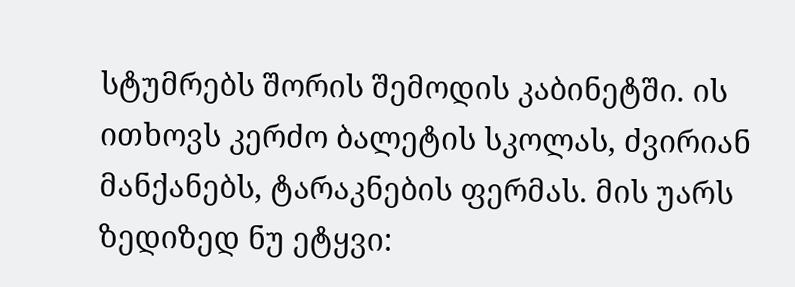სტუმრებს შორის შემოდის კაბინეტში. ის ითხოვს კერძო ბალეტის სკოლას, ძვირიან მანქანებს, ტარაკნების ფერმას. მის უარს ზედიზედ ნუ ეტყვი: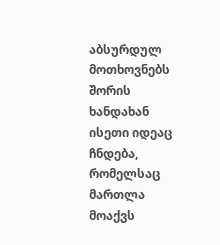აბსურდულ მოთხოვნებს შორის ხანდახან ისეთი იდეაც ჩნდება, რომელსაც მართლა მოაქვს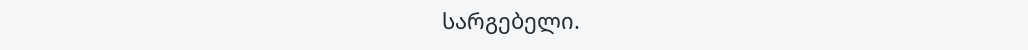სარგებელი.